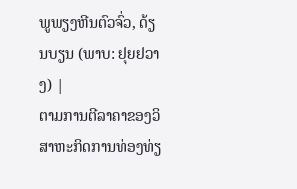ພູພຽງຫີນຕົວຈົ່ວ, ດ້ຽນບຽນ (ພາບ: ຢຸຍຢວາງ) |
ຕາມການຕີລາຄາຂອງວິສາຫະກິດການທ່ອງທ່ຽ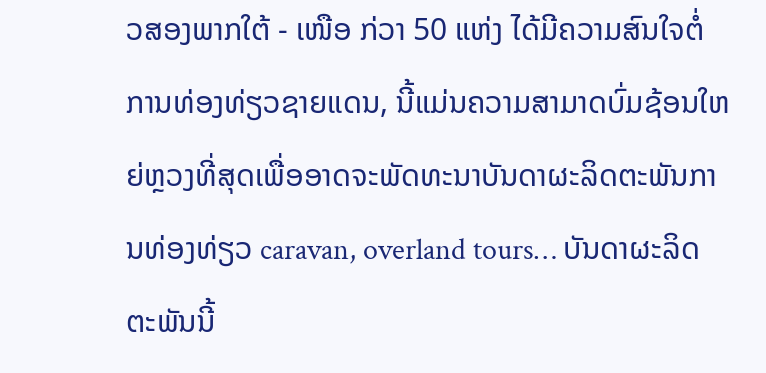ວສອງພາກໃຕ້ - ເໜືອ ກ່ວາ 50 ແຫ່ງ ໄດ້ມີຄວາມສົນໃຈຕໍ່ການທ່ອງທ່ຽວຊາຍແດນ, ນີ້ແມ່ນຄວາມສາມາດບົ່ມຊ້ອນໃຫຍ່ຫຼວງທີ່ສຸດເພື່ອອາດຈະພັດທະນາບັນດາຜະລິດຕະພັນການທ່ອງທ່ຽວ caravan, overland tours… ບັນດາຜະລິດຕະພັນນີ້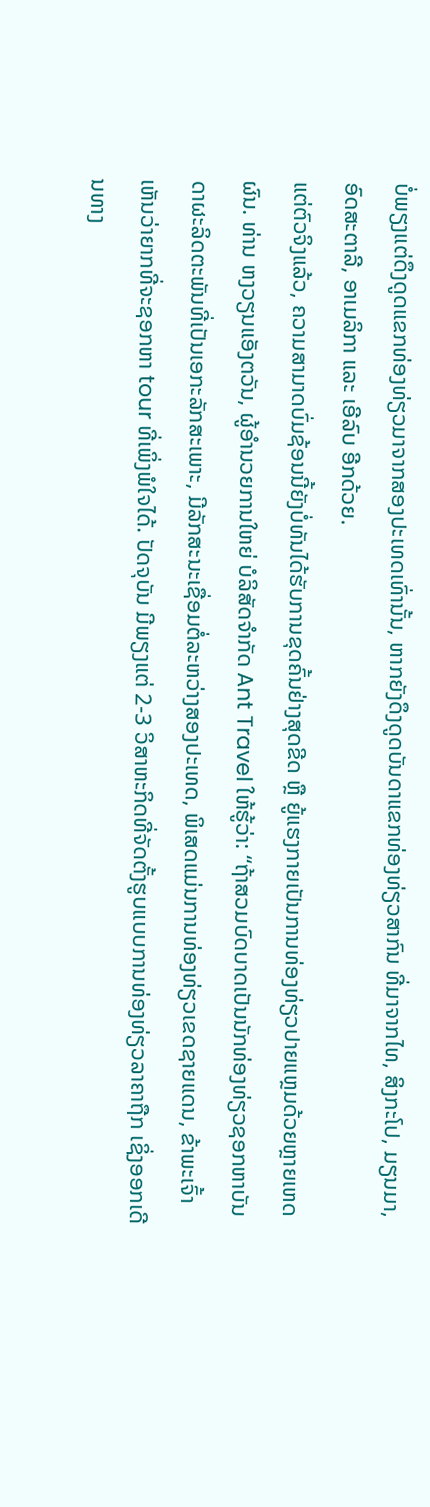ບໍ່ພຽງແຕ່ດຶງດູດແຂກທ່ອງທ່ຽວມາຈາກສອງປະເທດເທົ່ານັ້ນ, ຫາກຍັງດຶງດູດບັນດາແຂກທ່ອງທ່ຽວສາກົນ ທີ່ມາຈາກໄທ, ສິງກະໂປ, ມຽນມາ, ອົດສະຕາລີ, ອາເມລິກາ ແລະ ເອີລົບ ອີກດ້ວຍ.
ແຕ່ຕົວຈິງແລ້ວ, ຄວາມສາມາດບົ່ມຊ້ອນນີ້ຍັງບໍ່ທັນໄດ້ຮັບການຂຸດຄົ້ນຢ່າງສຸດຂີດ ຫຼື ຍູ້ແຮງກາຍເປັນການທ່ອງທ່ຽວປາຍແຫຼມດ້ວຍຫຼາຍເຫດຜົນ. ທ່ານ ຫງວຽນແອັງຕວັນ, ຜູ້ອຳນວຍການໃຫຍ່ ບໍລິສັດຈຳກັດ Ant Travel ໃຫ້ຮູ້ວ່າ: “ຖ້າສວມບົດບາດເປັນນັກທ່ອງທ່ຽວຊອກຫາບັນດາຜະລິດຕະພັນທີ່ເປັນເອກະລັກສະເພາະ, ມີລັກສະນະເຊື່ອມຕໍ່ລະຫວ່າງສອງປະເທດ, ພິເສດແມ່ນການທ່ອງທ່ຽວເຂດຊາຍແດນ, ຂ້າພະເຈົ້າເຫັນວ່າຍາກທີ່ຈະຊອກຫາ tour ທີ່ເພິ່ງພໍໃຈໄດ້. ປັດຈຸບັນ ມີພຽງແຕ່ 2-3 ວິສາຫະກິດທີ່ຈັດຕັ້ງຮູບແບບການທ່ອງທ່ຽວລາຄາຖືກ ເຊິ່ງອອກເດີນທາງ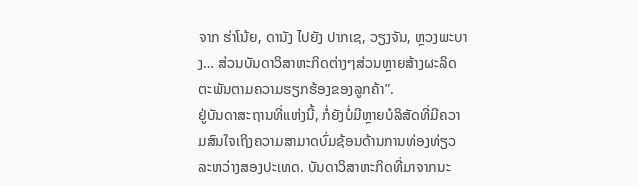ຈາກ ຮ່າໂນ້ຍ, ດານັງ ໄປຍັງ ປາກເຊ, ວຽງຈັນ, ຫຼວງພະບາງ… ສ່ວນບັນດາວິສາຫະກິດຕ່າງໆສ່ວນຫຼາຍສ້າງຜະລິດຕະພັນຕາມຄວາມຮຽກຮ້ອງຂອງລູກຄ້າ”.
ຢູ່ບັນດາສະຖານທີ່ແຫ່ງນີ້, ກໍ່ຍັງບໍ່ມີຫຼາຍບໍລິສັດທີ່ມີຄວາມສົນໃຈເຖິງຄວາມສາມາດບົ່ມຊ້ອນດ້ານການທ່ອງທ່ຽວລະຫວ່າງສອງປະເທດ. ບັນດາວິສາຫະກິດທີ່ມາຈາກນະ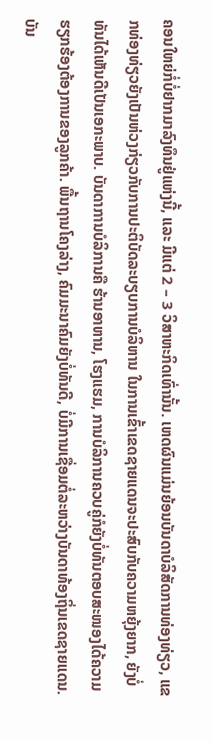ຄອນໃຫຍ່ກໍ່ບໍ່ຢາກມາລົງທຶນຢູ່ແຫ່ງນີ້, ແລະ ມີແຕ່ 2 – 3 ວິສາຫະກິດເທົ່ານັ້ນ. ເຫດຜົນແມ່ນຍ້ອນບັນດາບໍລິສັດການທ່ອງທ່ຽວ, ແຂກທ່ອງທ່ຽວຍັງເປັນຫ່ວງກ່ຽວກັບການປະຕິບັດລະບຽບການບໍລິຫານ ໃນການເຂົ້າເຂດຊາຍແດນຈະປະສົບກັບຄວາມຫຍຸ້ງຍາກ, ຍັງບໍ່ທັນໄດ້ເຫັນດີເປັນເອກະພາບ. ບັນດາການບໍລິການຄື ຮ້ານອາຫານ, ໂຮງແຮມ, ການບໍລິການຄວບຄູ່ກໍຍັງບໍ່ທັນຕອບສະໜອງໄດ້ຄວາມຮຽກຮ້ອງຕ້ອງການຂອງລູກຄ້າ. ພື້ນຖານໂຄງລ່າງ, ຄົມມະນາຄົມຍັງບໍ່ທັນດີ, ບໍ່ມີການເຊື່ອມຕໍ່ລະຫວ່າງບັນດາທ້ອງຖິ່ນເຂດຊາຍແດນ.
ບັນ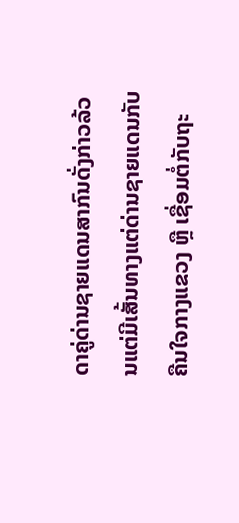ດາຄູ່ດ່ານຊາຍແດນສາກົນດັ່ງກ່າວລ້ວນແຕ່ມີເສັ້ນທາງແຕ່ດ່ານຊາຍແດນກັບຄືນໃຈກາງແຂວງ ຫຼື ເຊື່ອມຕໍ່ກັບຖະ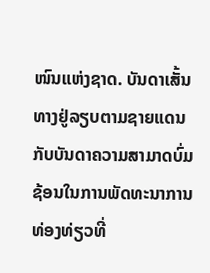ໜົນແຫ່ງຊາດ. ບັນດາເສັ້ນທາງຢູ່ລຽບຕາມຊາຍແດນກັບບັນດາຄວາມສາມາດບົ່ມຊ້ອນໃນການພັດທະນາການທ່ອງທ່ຽວທີ່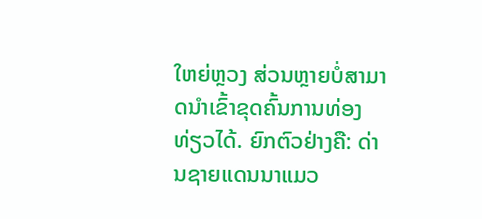ໃຫຍ່ຫຼວງ ສ່ວນຫຼາຍບໍ່ສາມາດນຳເຂົ້າຂຸດຄົ້ນການທ່ອງທ່ຽວໄດ້. ຍົກຕົວຢ່າງຄື: ດ່ານຊາຍແດນນາແມວ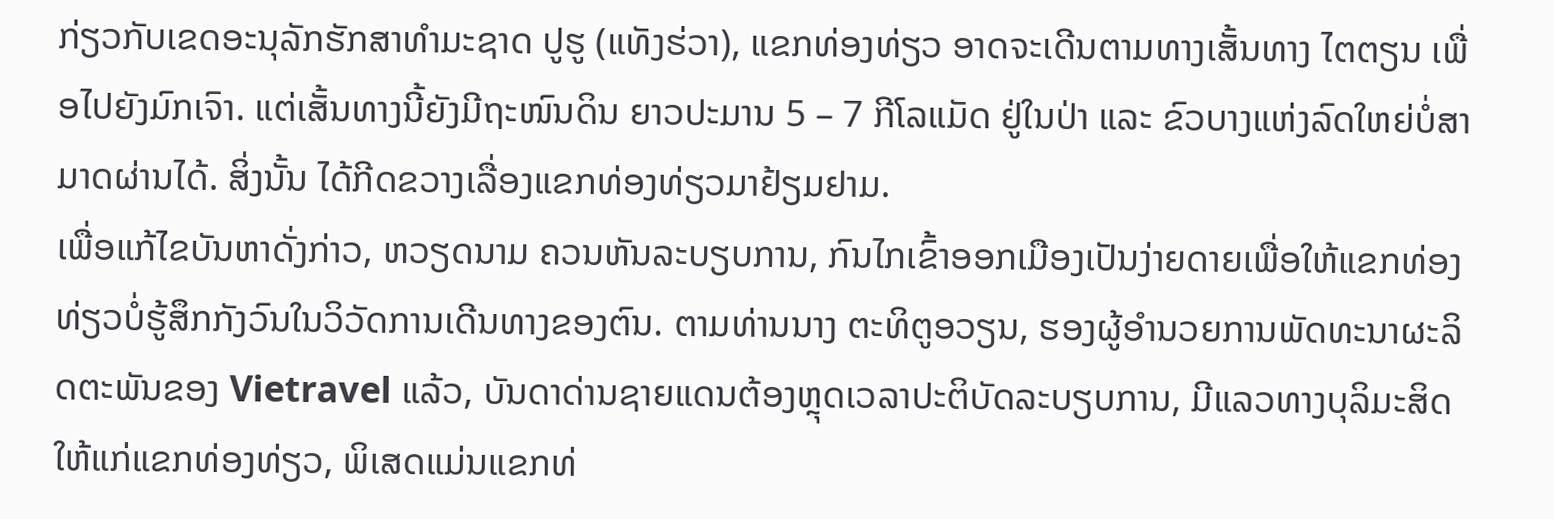ກ່ຽວກັບເຂດອະນຸລັກຮັກສາທຳມະຊາດ ປູຮູ (ແທັງຮ່ວາ), ແຂກທ່ອງທ່ຽວ ອາດຈະເດີນຕາມທາງເສັ້ນທາງ ໄຕຕຽນ ເພື່ອໄປຍັງມົກເຈົາ. ແຕ່ເສັ້ນທາງນີ້ຍັງມີຖະໜົນດິນ ຍາວປະມານ 5 – 7 ກີໂລແມັດ ຢູ່ໃນປ່າ ແລະ ຂົວບາງແຫ່ງລົດໃຫຍ່ບໍ່ສາມາດຜ່ານໄດ້. ສິ່ງນັ້ນ ໄດ້ກີດຂວາງເລື່ອງແຂກທ່ອງທ່ຽວມາຢ້ຽມຢາມ.
ເພື່ອແກ້ໄຂບັນຫາດັ່ງກ່າວ, ຫວຽດນາມ ຄວນຫັນລະບຽບການ, ກົນໄກເຂົ້າອອກເມືອງເປັນງ່າຍດາຍເພື່ອໃຫ້ແຂກທ່ອງທ່ຽວບໍ່ຮູ້ສຶກກັງວົນໃນວິວັດການເດີນທາງຂອງຕົນ. ຕາມທ່ານນາງ ຕະທິຕູອວຽນ, ຮອງຜູ້ອຳນວຍການພັດທະນາຜະລິດຕະພັນຂອງ Vietravel ແລ້ວ, ບັນດາດ່ານຊາຍແດນຕ້ອງຫຼຸດເວລາປະຕິບັດລະບຽບການ, ມີແລວທາງບຸລິມະສິດໃຫ້ແກ່ແຂກທ່ອງທ່ຽວ, ພິເສດແມ່ນແຂກທ່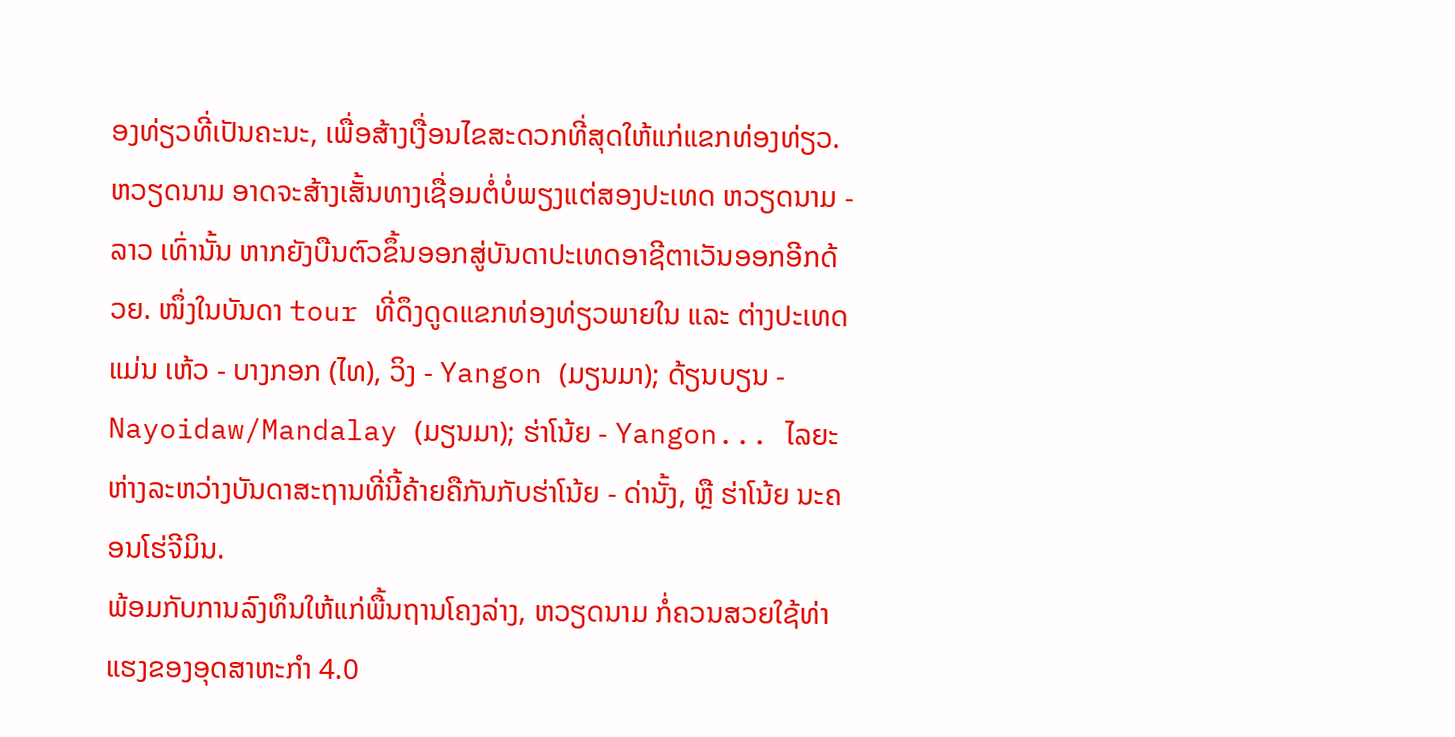ອງທ່ຽວທີ່ເປັນຄະນະ, ເພື່ອສ້າງເງື່ອນໄຂສະດວກທີ່ສຸດໃຫ້ແກ່ແຂກທ່ອງທ່ຽວ.
ຫວຽດນາມ ອາດຈະສ້າງເສັ້ນທາງເຊື່ອມຕໍ່ບໍ່ພຽງແຕ່ສອງປະເທດ ຫວຽດນາມ - ລາວ ເທົ່ານັ້ນ ຫາກຍັງບືນຕົວຂຶ້ນອອກສູ່ບັນດາປະເທດອາຊີຕາເວັນອອກອີກດ້ວຍ. ໜຶ່ງໃນບັນດາ tour ທີ່ດຶງດູດແຂກທ່ອງທ່ຽວພາຍໃນ ແລະ ຕ່າງປະເທດແມ່ນ ເຫ້ວ - ບາງກອກ (ໄທ), ວິງ - Yangon (ມຽນມາ); ດ້ຽນບຽນ - Nayoidaw/Mandalay (ມຽນມາ); ຮ່າໂນ້ຍ - Yangon... ໄລຍະຫ່າງລະຫວ່າງບັນດາສະຖານທີ່ນີ້ຄ້າຍຄືກັນກັບຮ່າໂນ້ຍ - ດ່ານັ້ງ, ຫຼື ຮ່າໂນ້ຍ ນະຄອນໂຮ່ຈີມິນ.
ພ້ອມກັບການລົງທຶນໃຫ້ແກ່ພື້ນຖານໂຄງລ່າງ, ຫວຽດນາມ ກໍ່ຄວນສວຍໃຊ້ທ່າແຮງຂອງອຸດສາຫະກຳ 4.0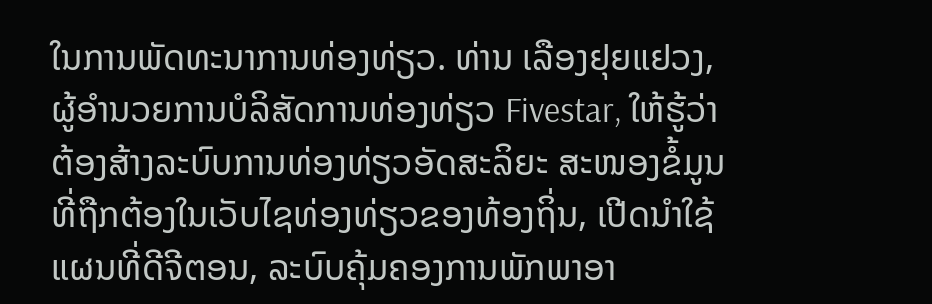ໃນການພັດທະນາການທ່ອງທ່ຽວ. ທ່ານ ເລືອງຢຸຍແຢວງ, ຜູ້ອຳນວຍການບໍລິສັດການທ່ອງທ່ຽວ Fivestar, ໃຫ້ຮູ້ວ່າ ຕ້ອງສ້າງລະບົບການທ່ອງທ່ຽວອັດສະລິຍະ ສະໜອງຂໍ້ມູນທີ່ຖືກຕ້ອງໃນເວັບໄຊທ່ອງທ່ຽວຂອງທ້ອງຖິ່ນ, ເປີດນຳໃຊ້ແຜນທີ່ດີຈີຕອນ, ລະບົບຄຸ້ມຄອງການພັກພາອາ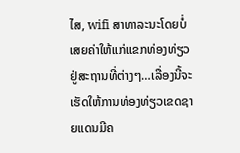ໄສ, wifi ສາທາລະນະໂດຍບໍ່ເສຍຄ່າໃຫ້ແກ່ແຂກທ່ອງທ່ຽວຢູ່ສະຖານທີ່ຕ່າງໆ…ເລື່ອງນີ້ຈະເຮັດໃຫ້ການທ່ອງທ່ຽວເຂດຊາຍແດນມີຄ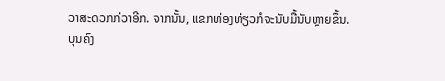ວາສະດວກກ່ວາອີກ. ຈາກນັ້ນ, ແຂກທ່ອງທ່ຽວກໍຈະນັບມື້ນັບຫຼາຍຂຶ້ນ.
ບຸນຄົງ